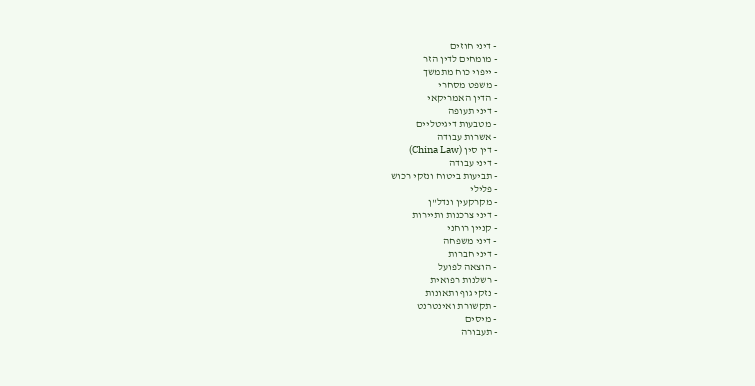- דיני חוזים
- מומחים לדין הזר
- ייפוי כוח מתמשך
- משפט מסחרי
- הדין האמריקאי
- דיני תעופה
- מטבעות דיגיטליים
- אשרות עבודה
- דין סין (China Law)
- דיני עבודה
- תביעות ביטוח ונזקי רכוש
- פלילי
- מקרקעין ונדל"ן
- דיני צרכנות ותיירות
- קניין רוחני
- דיני משפחה
- דיני חברות
- הוצאה לפועל
- רשלנות רפואית
- נזקי גוף ותאונות
- תקשורת ואינטרנט
- מיסים
- תעבורה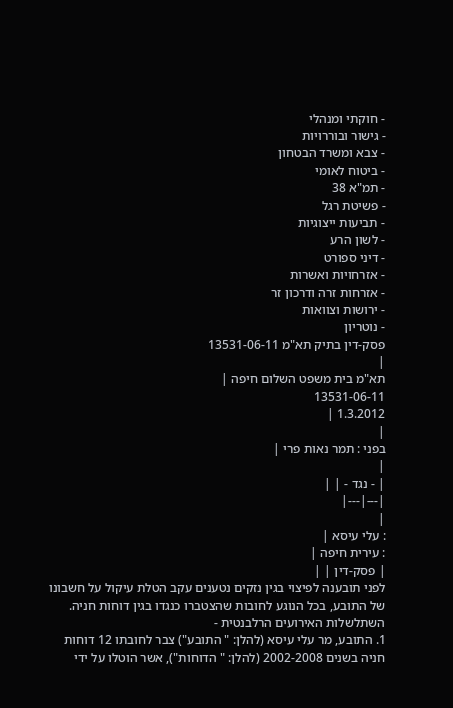- חוקתי ומנהלי
- גישור ובוררויות
- צבא ומשרד הבטחון
- ביטוח לאומי
- תמ"א 38
- פשיטת רגל
- תביעות ייצוגיות
- לשון הרע
- דיני ספורט
- אזרחויות ואשרות
- אזרחות זרה ודרכון זר
- ירושות וצוואות
- נוטריון
פסק-דין בתיק תא"מ 13531-06-11
|
תא"מ בית משפט השלום חיפה |
13531-06-11
1.3.2012 |
|
בפני : תמר נאות פרי |
|
| - נגד - | |
|---|---|
|
: עלי עיסא |
: עירית חיפה |
| פסק-דין | |
לפני תובענה לפיצוי בגין נזקים נטענים עקב הטלת עיקול על חשבונו של התובע, בכל הנוגע לחובות שהצטברו כנגדו בגין דוחות חניה.
השתלשלות האירועים הרלבנטית -
1. התובע, מר עלי עיסא (להלן: " התובע") צבר לחובתו 12 דוחות חניה בשנים 2002-2008 (להלן: " הדוחות"), אשר הוטלו על ידי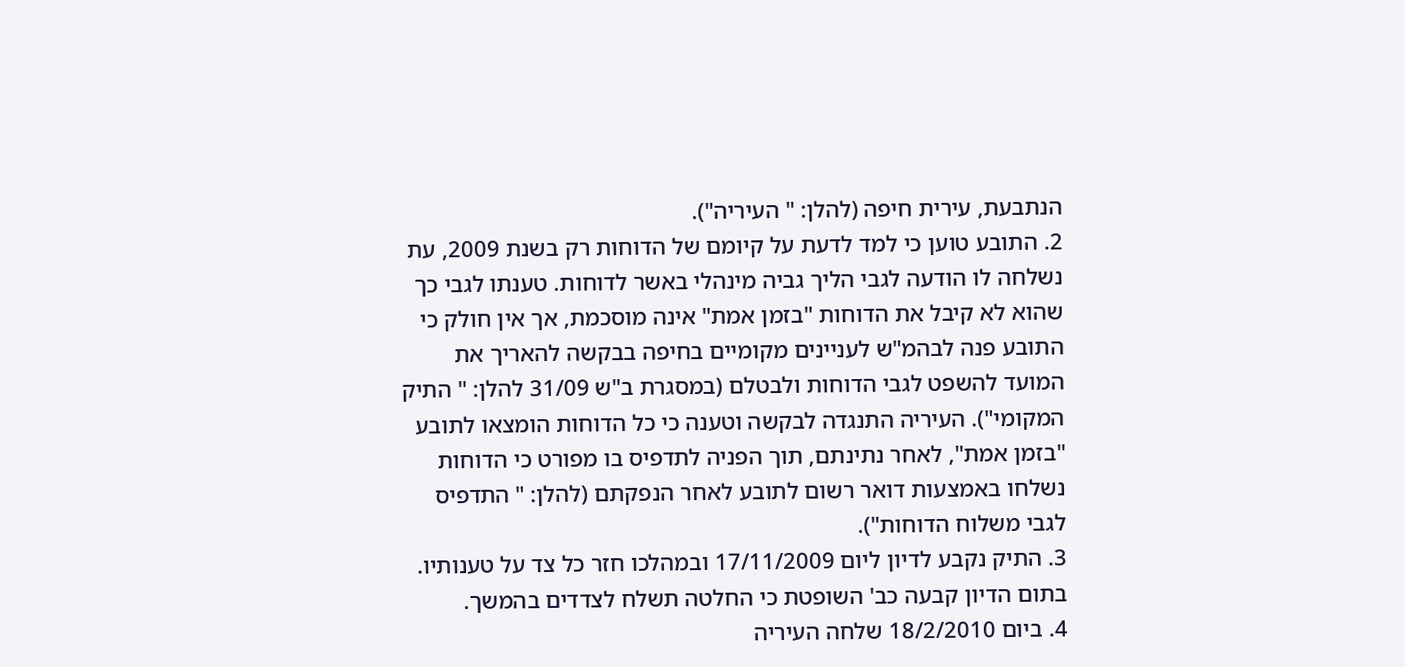הנתבעת, עירית חיפה (להלן: " העיריה").
2. התובע טוען כי למד לדעת על קיומם של הדוחות רק בשנת 2009, עת נשלחה לו הודעה לגבי הליך גביה מינהלי באשר לדוחות. טענתו לגבי כך שהוא לא קיבל את הדוחות "בזמן אמת" אינה מוסכמת, אך אין חולק כי התובע פנה לבהמ"ש לעניינים מקומיים בחיפה בבקשה להאריך את המועד להשפט לגבי הדוחות ולבטלם (במסגרת ב"ש 31/09 להלן: " התיק המקומי"). העיריה התנגדה לבקשה וטענה כי כל הדוחות הומצאו לתובע "בזמן אמת", לאחר נתינתם, תוך הפניה לתדפיס בו מפורט כי הדוחות נשלחו באמצעות דואר רשום לתובע לאחר הנפקתם (להלן: " התדפיס לגבי משלוח הדוחות").
3. התיק נקבע לדיון ליום 17/11/2009 ובמהלכו חזר כל צד על טענותיו. בתום הדיון קבעה כב' השופטת כי החלטה תשלח לצדדים בהמשך.
4. ביום 18/2/2010 שלחה העיריה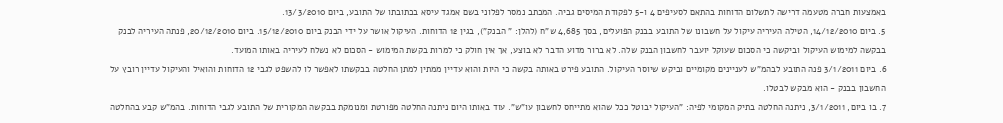באמצעות חברה מטעמה דרישה לתשלום הדוחות בהתאם לסעיפים 4 ו-5 לפקודת המיסים גביה. המכתב נמסר לפלוני בשם אמגד עיסא בכתובתו של התובע, ביום 13/3/2010.
5. ביום 14/12/2010, הטילה העיריה עיקול על חשבונו של התובע בבנק הפועלים, בסך 4,685 ש"ח (להלן: " הבנק"), בגין 12 הדוחות. העיקול אושר על ידי הבנק ביום 15/12/2010. ביום 20/12/2010, פנתה העיריה לבנק בבקשה למימוש העיקול וביקשה כי הסכום שעוקל יועבר לחשבון הבנק שלה. לא ברור מדוע הדבר לא בוצע, אך אין חולק כי למרות בקשת המימוש - הסכום לא נשלח לעיריה באותו המועד.
6. ביום 3/1/2011 פנה התובע לבהמ"ש לעניינים מקומיים וביקש שיוסר העיקול. התובע פירט באותה בקשה כי היות והוא עדיין ממתין למתן החלטה בבקשתו לאפשר לו להשפט לגבי 12 הדוחות והואיל והעיקול עדיין רובץ על החשבון בבנק - הוא מבקש לבטלו.
7. בו ביום, 3/1/2011, ניתנה החלטה בתיק המקומי לפיה: "העיקול יבוטל ככל שהוא מתייחס לחשבון עו"ש". עוד באותו היום ניתנה החלטה מפורטת ומנומקת בבקשה המקורית של התובע לגבי הדוחות. בהמ"ש קבע בהחלטה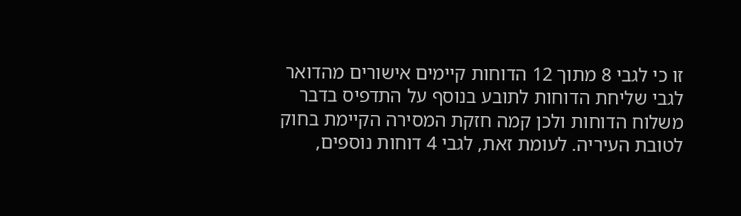זו כי לגבי 8 מתוך 12 הדוחות קיימים אישורים מהדואר לגבי שליחת הדוחות לתובע בנוסף על התדפיס בדבר משלוח הדוחות ולכן קמה חזקת המסירה הקיימת בחוק לטובת העיריה. לעומת זאת, לגבי 4 דוחות נוספים,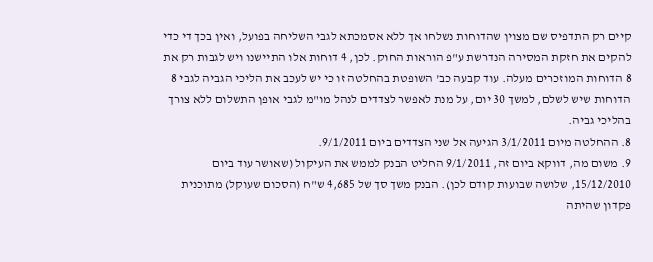קיים רק התדפיס שם מצוין שהדוחות נשלחו אך ללא אסמכתא לגבי השליחה בפועל, ואין בכך די כדי להקים את חזקת המסירה הנדרשת ע"פ הוראות החוק. לכן, 4 דוחות אלו התיישנו ויש לגבות רק את 8 הדוחות המוזכרים מעלה. עוד קבעה כב' השופטת בהחלטה זו כי יש לעכב את הליכי הגביה לגבי 8 הדוחות שיש לשלם, למשך 30 יום, על מנת לאפשר לצדדים לנהל מו"מ לגבי אופן התשלום ללא צורך בהליכי גביה.
8. ההחלטה מיום 3/1/2011 הגיעה אל שני הצדדים ביום 9/1/2011.
9. משום מה, דווקא ביום זה, 9/1/2011 החליט הבנק לממש את העיקול (שאושר עוד ביום 15/12/2010, שלושה שבועות קודם לכן). הבנק משך סך של 4,685 ש"ח (הסכום שעוקל) מתוכנית פקדון שהיתה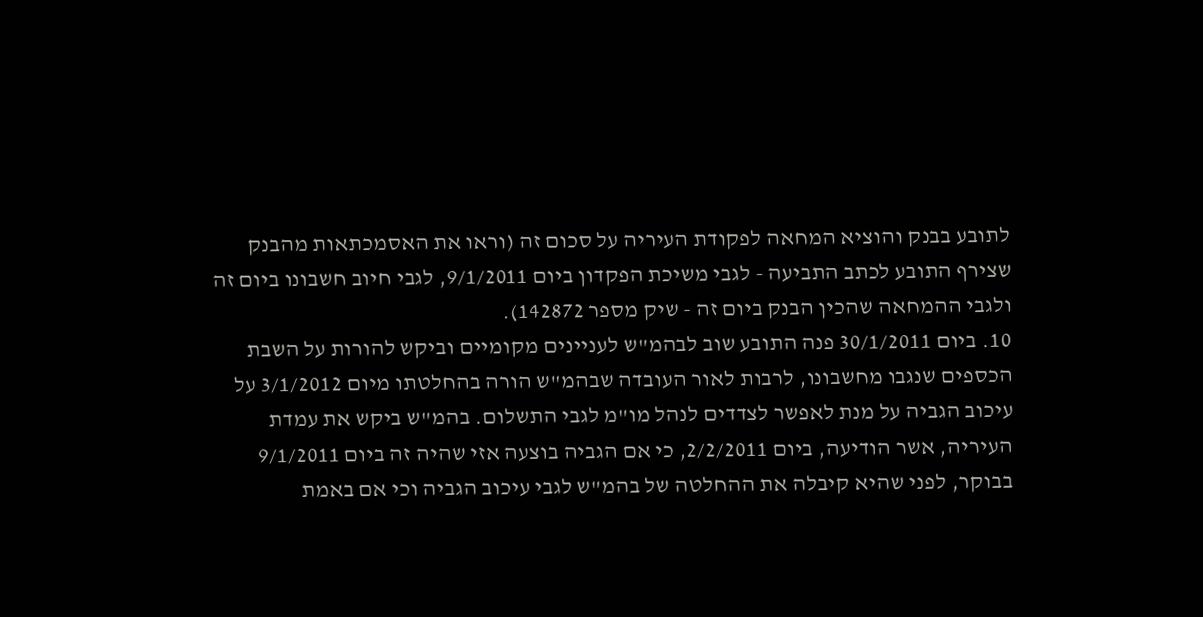לתובע בבנק והוציא המחאה לפקודת העיריה על סכום זה (וראו את האסמכתאות מהבנק שצירף התובע לכתב התביעה - לגבי משיכת הפקדון ביום 9/1/2011, לגבי חיוב חשבונו ביום זה ולגבי ההמחאה שהכין הבנק ביום זה - שיק מספר 142872).
10. ביום 30/1/2011 פנה התובע שוב לבהמ"ש לעניינים מקומיים וביקש להורות על השבת הכספים שנגבו מחשבונו, לרבות לאור העובדה שבהמ"ש הורה בהחלטתו מיום 3/1/2012 על עיכוב הגביה על מנת לאפשר לצדדים לנהל מו"מ לגבי התשלום. בהמ"ש ביקש את עמדת העיריה, אשר הודיעה, ביום 2/2/2011, כי אם הגביה בוצעה אזי שהיה זה ביום 9/1/2011 בבוקר, לפני שהיא קיבלה את ההחלטה של בהמ"ש לגבי עיכוב הגביה וכי אם באמת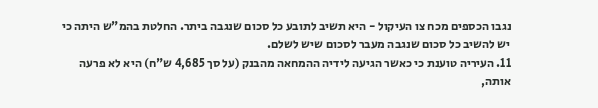נגבו הכספים מכח צו העיקול - היא תשיב לתובע כל סכום שנגבה ביתר. החלטת בהמ"ש היתה כי יש להשיב כל סכום שנגבה מעבר לסכום שיש לשלם.
11. העיריה טוענת כי כאשר הגיעה לידיה ההמחאה מהבנק (על סך 4,685 ש"ח) היא לא פרעה אותה,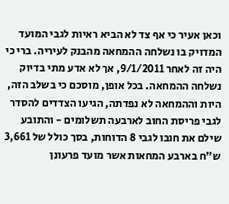וכאן אעיר כי אף צד לא הביא ראיות לגבי המועד המדויק בו נשלחה ההמחאה מהבנק לעיריה. ברי כי היה זה לאחר 9/1/2011, אך לא אדע מתי בדיוק נשלחה ההמחאה. בכל אופן, מוסכם כי בשלב הזה, היות וההמחאה לא נפדתה, הגיעו הצדדים להסדר לגבי פריסת החוב לארבעה תשלומים - והתובע שילם את חובו לגבי 8 הדוחות, בסך כולל של 3,661 ש"ח בארבע המחאות אשר מועד פרעונן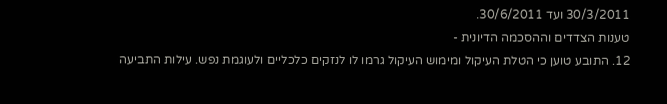30/3/2011 ועד 30/6/2011.
טענות הצדדים וההסכמה הדיונית -
12. התובע טוען כי הטלת העיקול ומימוש העיקול גרמו לו לנזקים כלכליים ולעוגמת נפש. עילות התביעה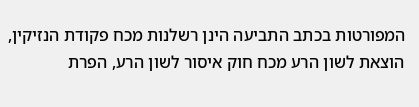המפורטות בכתב התביעה הינן רשלנות מכח פקודת הנזיקין, הוצאת לשון הרע מכח חוק איסור לשון הרע, הפרת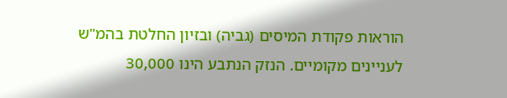הוראות פקודת המיסים (גביה) ובזיון החלטת בהמ"ש לעניינים מקומיים. הנזק הנתבע הינו 30,000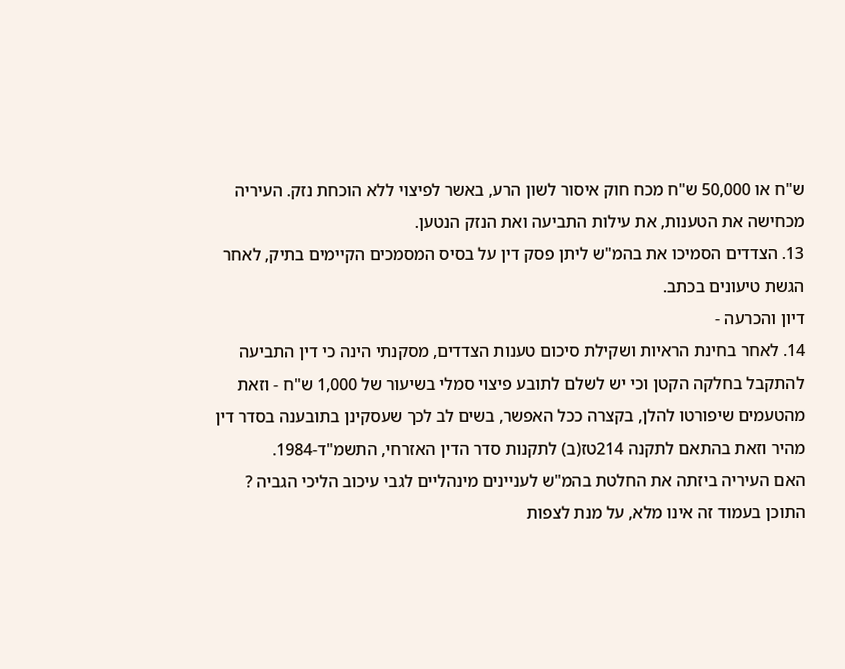ש"ח או 50,000 ש"ח מכח חוק איסור לשון הרע, באשר לפיצוי ללא הוכחת נזק. העיריה מכחישה את הטענות, את עילות התביעה ואת הנזק הנטען.
13. הצדדים הסמיכו את בהמ"ש ליתן פסק דין על בסיס המסמכים הקיימים בתיק, לאחר הגשת טיעונים בכתב.
דיון והכרעה -
14. לאחר בחינת הראיות ושקילת סיכום טענות הצדדים, מסקנתי הינה כי דין התביעה להתקבל בחלקה הקטן וכי יש לשלם לתובע פיצוי סמלי בשיעור של 1,000 ש"ח - וזאת מהטעמים שיפורטו להלן, בקצרה ככל האפשר, בשים לב לכך שעסקינן בתובענה בסדר דין מהיר וזאת בהתאם לתקנה 214טז(ב) לתקנות סדר הדין האזרחי, התשמ"ד-1984.
האם העיריה ביזתה את החלטת בהמ"ש לעניינים מינהליים לגבי עיכוב הליכי הגביה ?
התוכן בעמוד זה אינו מלא, על מנת לצפות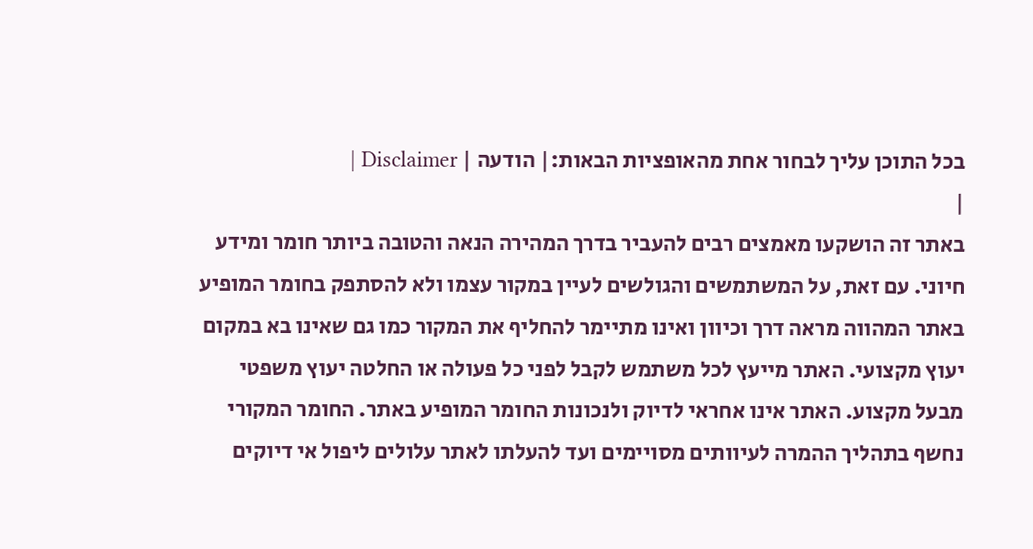בכל התוכן עליך לבחור אחת מהאופציות הבאות:| הודעה | Disclaimer |
|
באתר זה הושקעו מאמצים רבים להעביר בדרך המהירה הנאה והטובה ביותר חומר ומידע חיוני. עם זאת, על המשתמשים והגולשים לעיין במקור עצמו ולא להסתפק בחומר המופיע באתר המהווה מראה דרך וכיוון ואינו מתיימר להחליף את המקור כמו גם שאינו בא במקום יעוץ מקצועי. האתר מייעץ לכל משתמש לקבל לפני כל פעולה או החלטה יעוץ משפטי מבעל מקצוע. האתר אינו אחראי לדיוק ולנכונות החומר המופיע באתר. החומר המקורי נחשף בתהליך ההמרה לעיוותים מסויימים ועד להעלתו לאתר עלולים ליפול אי דיוקים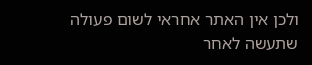ולכן אין האתר אחראי לשום פעולה שתעשה לאחר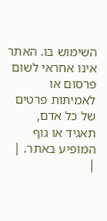השימוש בו. האתר אינו אחראי לשום פרסום או לאמיתות פרטים של כל אדם, תאגיד או גוף המופיע באתר. |
|